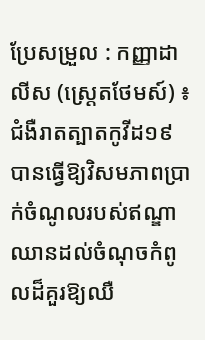ប្រែសម្រួល : កញ្ញាដាលីស (ស្ត្រេតថែមស៍) ៖ ជំងឺរាតត្បាតកូវីដ១៩ បានធ្វើឱ្យវិសមភាពប្រាក់ចំណូលរបស់ឥណ្ឌាឈានដល់ចំណុចកំពូលដ៏គួរឱ្យឈឺ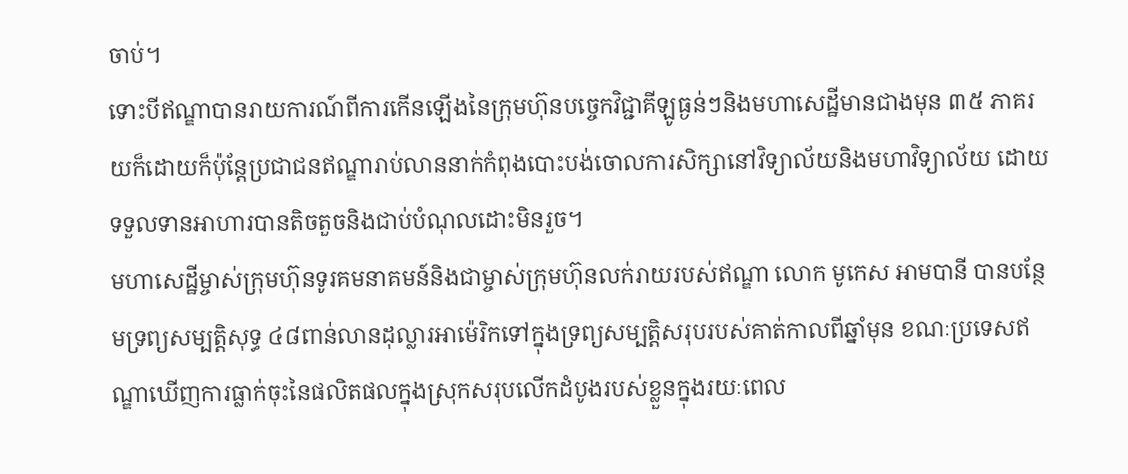ចាប់។
ទោះបីឥណ្ឌាបានរាយការណ៍ពីការកើនឡើងនៃក្រុមហ៊ុនបច្ចេកវិជ្ជាគីឡូធ្ងន់ៗនិងមហាសេដ្ឋីមានជាងមុន ៣៥ ភាគរយក៏ដោយក៏ប៉ុន្តែប្រជាជនឥណ្ឌារាប់លាននាក់កំពុងបោះបង់ចោលការសិក្សានៅវិទ្យាល័យនិងមហាវិទ្យាល័យ ដោយទទួលទានអាហារបានតិចតួចនិងជាប់បំណុលដោះមិនរួច។
មហាសេដ្ឋីម្ចាស់ក្រុមហ៊ុនទូរគមនាគមន៍និងជាម្ចាស់ក្រុមហ៊ុនលក់រាយរបស់ឥណ្ឌា លោក មូកេស អាមបានី បានបន្ថែមទ្រព្យសម្បត្តិសុទ្ធ ៤៨ពាន់លានដុល្លារអាម៉េរិកទៅក្នុងទ្រព្យសម្បត្តិសរុបរបស់គាត់កាលពីឆ្នាំមុន ខណៈប្រទេសឥណ្ឌាឃើញការធ្លាក់ចុះនៃផលិតផលក្នុងស្រុកសរុបលើកដំបូងរបស់ខ្លួនក្នុងរយៈពេល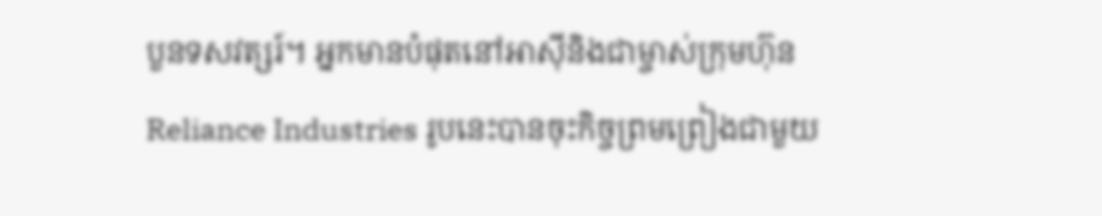បួនទសវត្សរ៍។ អ្នកមានបំផុតនៅអាស៊ីនិងជាម្ចាស់ក្រុមហ៊ុន Reliance Industries រូបនេះបានចុះកិច្ចព្រមព្រៀងជាមួយ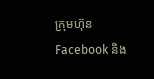ក្រុមហ៊ុន Facebook និង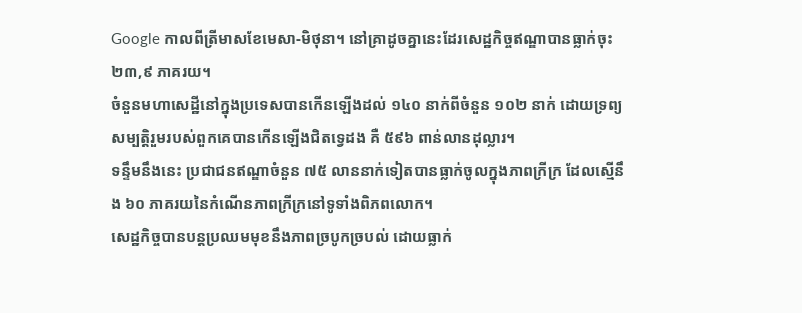Google កាលពីត្រីមាសខែមេសា-មិថុនា។ នៅគ្រាដូចគ្នានេះដែរសេដ្ឋកិច្ចឥណ្ឌាបានធ្លាក់ចុះ ២៣,៩ ភាគរយ។
ចំនួនមហាសេដ្ឋីនៅក្នុងប្រទេសបានកើនឡើងដល់ ១៤០ នាក់ពីចំនួន ១០២ នាក់ ដោយទ្រព្យសម្បត្តិរួមរបស់ពួកគេបានកើនឡើងជិតទ្វេដង គឺ ៥៩៦ ពាន់លានដុល្លារ។
ទន្ទឹមនឹងនេះ ប្រជាជនឥណ្ឌាចំនួន ៧៥ លាននាក់ទៀតបានធ្លាក់ចូលក្នុងភាពក្រីក្រ ដែលស្មើនឹង ៦០ ភាគរយនៃកំណើនភាពក្រីក្រនៅទូទាំងពិភពលោក។
សេដ្ឋកិច្ចបានបន្តប្រឈមមុខនឹងភាពច្របូកច្របល់ ដោយធ្លាក់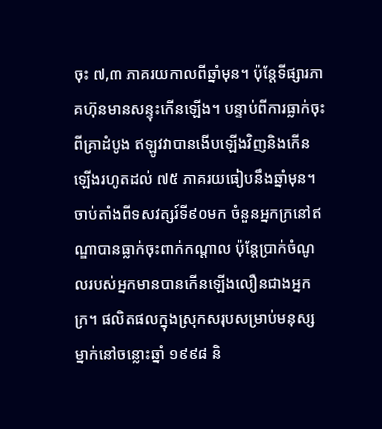ចុះ ៧,៣ ភាគរយកាលពីឆ្នាំមុន។ ប៉ុន្តែទីផ្សារភាគហ៊ុនមានសន្ទុះកើនឡើង។ បន្ទាប់ពីការធ្លាក់ចុះពីគ្រាដំបូង ឥឡូវវាបានងើបឡើងវិញនិងកើនឡើងរហូតដល់ ៧៥ ភាគរយធៀបនឹងឆ្នាំមុន។
ចាប់តាំងពីទសវត្សរ៍ទី៩០មក ចំនួនអ្នកក្រនៅឥណ្ឌាបានធ្លាក់ចុះពាក់កណ្តាល ប៉ុន្តែប្រាក់ចំណូលរបស់អ្នកមានបានកើនឡើងលឿនជាងអ្នកក្រ។ ផលិតផលក្នុងស្រុកសរុបសម្រាប់មនុស្សម្នាក់នៅចន្លោះឆ្នាំ ១៩៩៨ និ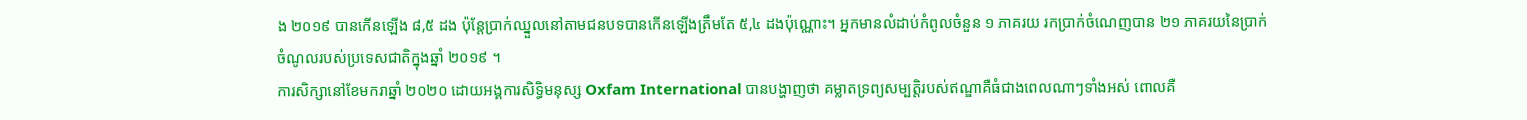ង ២០១៩ បានកើនឡើង ៨,៥ ដង ប៉ុន្តែប្រាក់ឈ្នួលនៅតាមជនបទបានកើនឡើងត្រឹមតែ ៥,៤ ដងប៉ុណ្ណោះ។ អ្នកមានលំដាប់កំពូលចំនួន ១ ភាគរយ រកប្រាក់ចំណេញបាន ២១ ភាគរយនៃប្រាក់ចំណូលរបស់ប្រទេសជាតិក្នុងឆ្នាំ ២០១៩ ។
ការសិក្សានៅខែមករាឆ្នាំ ២០២០ ដោយអង្គការសិទ្ធិមនុស្ស Oxfam International បានបង្ហាញថា គម្លាតទ្រព្យសម្បត្តិរបស់ឥណ្ឌាគឺធំជាងពេលណាៗទាំងអស់ ពោលគឺ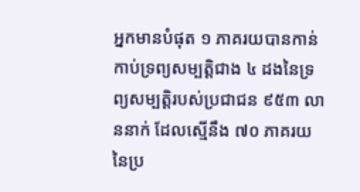អ្នកមានបំផុត ១ ភាគរយបានកាន់កាប់ទ្រព្យសម្បត្តិជាង ៤ ដងនៃទ្រព្យសម្បត្តិរបស់ប្រជាជន ៩៥៣ លាននាក់ ដែលស្មើនឹង ៧០ ភាគរយនៃប្រ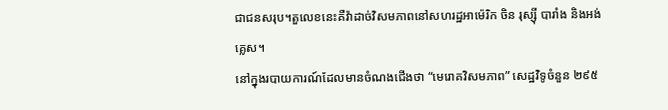ជាជនសរុប។តួលេខនេះគឺវ៉ាដាច់វិសមភាពនៅសហរដ្ឋអាម៉េរិក ចិន រុស្ស៊ី បារាំង និងអង់គ្លេស។
នៅក្នុងរបាយការណ៍ដែលមានចំណងជើងថា “មេរោគវិសមភាព” សេដ្ឋវិទូចំនួន ២៩៥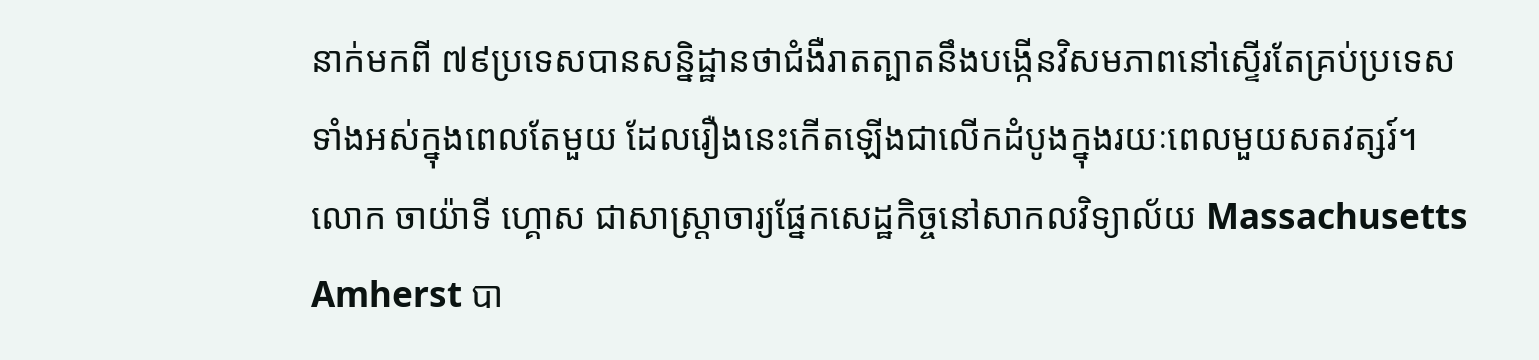នាក់មកពី ៧៩ប្រទេសបានសន្និដ្ឋានថាជំងឺរាតត្បាតនឹងបង្កើនវិសមភាពនៅស្ទើរតែគ្រប់ប្រទេសទាំងអស់ក្នុងពេលតែមួយ ដែលរឿងនេះកើតឡើងជាលើកដំបូងក្នុងរយៈពេលមួយសតវត្សរ៍។
លោក ចាយ៉ាទី ហ្គោស ជាសាស្ត្រាចារ្យផ្នែកសេដ្ឋកិច្ចនៅសាកលវិទ្យាល័យ Massachusetts Amherst បា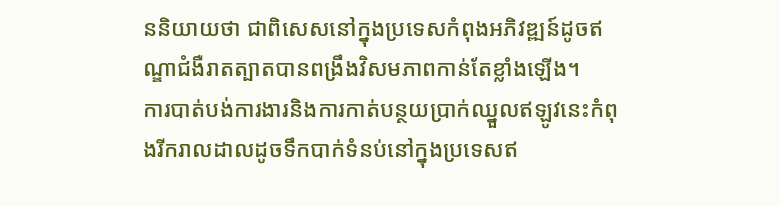ននិយាយថា ជាពិសេសនៅក្នុងប្រទេសកំពុងអភិវឌ្ឍន៍ដូចឥណ្ឌាជំងឺរាតត្បាតបានពង្រឹងវិសមភាពកាន់តែខ្លាំងឡើង។
ការបាត់បង់ការងារនិងការកាត់បន្ថយប្រាក់ឈ្នួលឥឡូវនេះកំពុងរីករាលដាលដូចទឹកបាក់ទំនប់នៅក្នុងប្រទេសឥ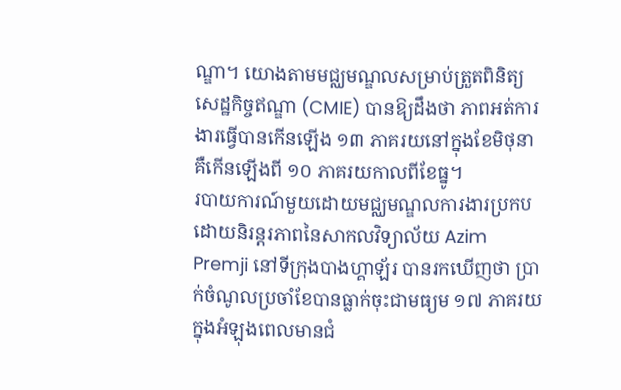ណ្ឌា។ យោងតាមមជ្ឈមណ្ឌលសម្រាប់ត្រួតពិនិត្យសេដ្ឋកិច្ចឥណ្ឌា (CMIE) បានឱ្យដឹងថា ភាពអត់ការងារធ្វើបានកើនឡើង ១៣ ភាគរយនៅក្នុងខែមិថុនា គឺកើនឡើងពី ១០ ភាគរយកាលពីខែធ្នូ។
របាយការណ៍មួយដោយមជ្ឈមណ្ឌលការងារប្រកបដោយនិរន្តរភាពនៃសាកលវិទ្យាល័យ Azim Premji នៅទីក្រុងបាងហ្គាឡ័រ បានរកឃើញថា ប្រាក់ចំណូលប្រចាំខែបានធ្លាក់ចុះជាមធ្យម ១៧ ភាគរយក្នុងអំឡុងពេលមានជំ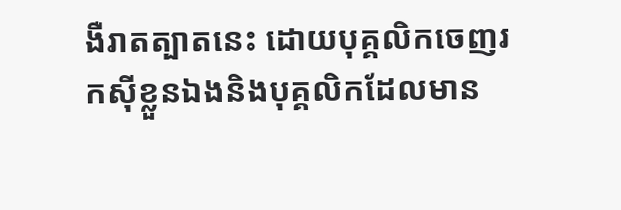ងឺរាតត្បាតនេះ ដោយបុគ្គលិកចេញរកស៊ីខ្លួនឯងនិងបុគ្គលិកដែលមាន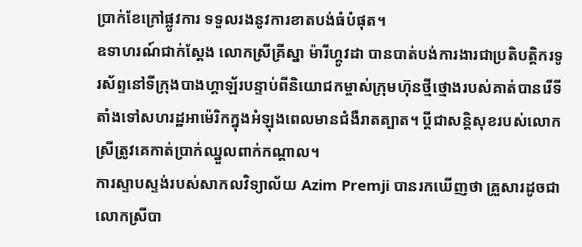ប្រាក់ខែក្រៅផ្លូវការ ទទួលរងនូវការខាតបង់ធំបំផុត។
ឧទាហរណ៍ជាក់ស្តែង លោកស្រីគ្រីស្នា ម៉ារីហ្គូវដា បានបាត់បង់ការងារជាប្រតិបត្តិករទូរស័ព្ទនៅទីក្រុងបាងហ្គាឡ័របន្ទាប់ពីនិយោជកម្ចាស់ក្រុមហ៊ុនថ្មីថ្មោងរបស់គាត់បានរើទីតាំងទៅសហរដ្ឋអាម៉េរិកក្នុងអំឡុងពេលមានជំងឺរាតត្បាត។ ប្តីជាសន្តិសុខរបស់លោកស្រីត្រូវគេកាត់ប្រាក់ឈ្នួលពាក់កណ្តាល។
ការស្ទាបស្ទង់របស់សាកលវិទ្យាល័យ Azim Premji បានរកឃើញថា គ្រួសារដូចជាលោកស្រីបា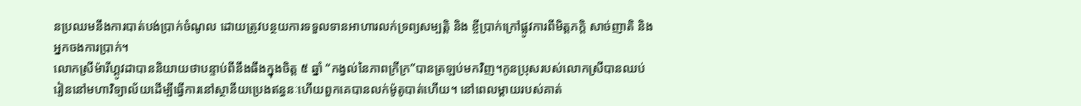នប្រឈមនឹងការបាត់បង់ប្រាក់ចំណូល ដោយត្រូវបន្ថយការទទួលទានអាហារលក់ទ្រព្យសម្បត្តិ និង ខ្ចីប្រាក់ក្រៅផ្លូវការពីមិត្តភក្តិ សាច់ញាតិ និង អ្នកចងការប្រាក់។
លោកស្រីម៉ារីហ្គូវដាបាននិយាយថាបន្ទាប់ពីនឹងធឹងក្នុងចិត្ត ៥ ឆ្នាំ “កង្វល់នៃភាពក្រីក្រ”បានត្រឡប់មកវិញ។កូនប្រុសរបស់លោកស្រីបានឈប់រៀននៅមហាវិទ្យាល័យដើម្បីធ្វើការនៅស្ថានីយប្រេងឥន្ធនៈហើយពួកគេបានលក់ម៉ូតូបាត់ហើយ។ នៅពេលម្តាយរបស់គាត់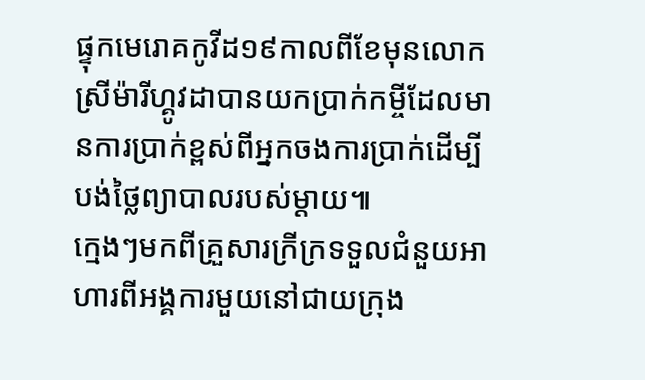ផ្ទុកមេរោគកូវីដ១៩កាលពីខែមុនលោកស្រីម៉ារីហ្គូវដាបានយកប្រាក់កម្ចីដែលមានការប្រាក់ខ្ពស់ពីអ្នកចងការប្រាក់ដើម្បីបង់ថ្លៃព្យាបាលរបស់ម្តាយ៕
ក្មេងៗមកពីគ្រួសារក្រីក្រទទួលជំនួយអាហារពីអង្គការមួយនៅជាយក្រុង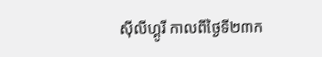ស៊ីលីហ្គូរី កាលពីថ្ងៃទី២៣ក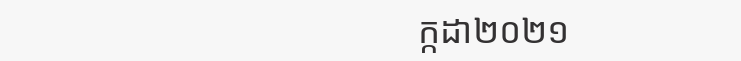ក្កដា២០២១